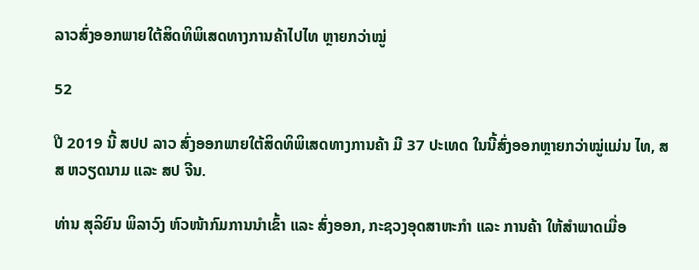ລາວສົ່ງອອກພາຍໃຕ້ສິດທິພິເສດທາງການຄ້າໄປໄທ ຫຼາຍກວ່າໝູ່

52

ປີ 2019 ນີ້ ສປປ ລາວ ສົ່ງອອກພາຍໃຕ້ສິດທິພິເສດທາງການຄ້າ ມີ 37 ປະເທດ ໃນນີ້ສົ່ງອອກຫຼາຍກວ່າໝູ່ແມ່ນ ໄທ, ສສ ຫວຽດນາມ ແລະ ສປ ຈີນ.

ທ່ານ ສຸລິຍົນ ພິລາວົງ ຫົວໜ້າກົມການນຳເຂົ້າ ແລະ ສົ່ງອອກ, ກະຊວງອຸດສາຫະກຳ ແລະ ການຄ້າ ໃຫ້ສຳພາດເມື່ອ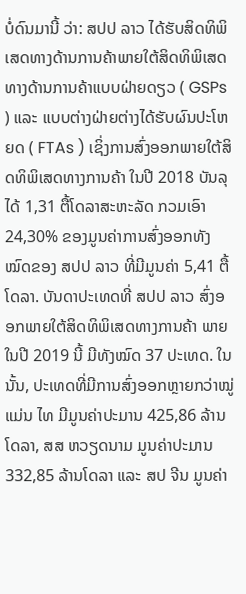ບໍ່ດົນມານີ້ ວ່າ: ສປປ ລາວ ໄດ້ຮັບສິດທິພິເສດທາງດ້ານການຄ້າພາຍໃຕ້ສິດທິພິເສດທາງດ້ານການຄ້າແບບຝ່າຍດຽວ ( GSPs ) ແລະ ແບບຕ່າງຝ່າຍຕ່າງໄດ້ຮັບຜົນປະໂຫຍດ ( FTAs ) ເຊິ່ງການສົ່ງອອກພາຍໃຕ້ສິດທິພິເສດທາງການຄ້າ ໃນປີ 2018 ບັນລຸໄດ້ 1,31 ຕື້ໂດລາສະຫະລັດ ກວມເອົາ 24,30% ຂອງມູນຄ່າການສົ່ງອອກທັງໝົດຂອງ ສປປ ລາວ ທີ່ມີມູນຄ່າ 5,41 ຕື້ໂດລາ. ບັນດາປະເທດທີ່ ສປປ ລາວ ສົ່ງອອກພາຍໃຕ້ສິດທິພິເສດທາງການຄ້າ ພາຍໃນປີ 2019 ນີ້ ມີທັງໝົດ 37 ປະເທດ. ໃນນັ້ນ, ປະເທດທີ່ມີການສົ່ງອອກຫຼາຍກວ່າໝູ່ແມ່ນ ໄທ ມີມູນຄ່າປະມານ 425,86 ລ້ານໂດລາ, ສສ ຫວຽດນາມ ມູນຄ່າປະມານ 332,85 ລ້ານໂດລາ ແລະ ສປ ຈີນ ມູນຄ່າ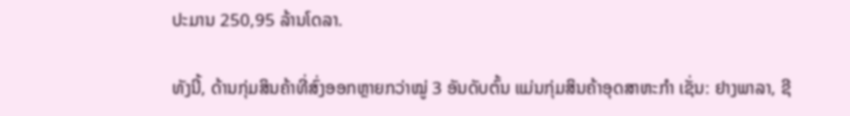ປະມານ 250,95 ລ້ານໂດລາ.

ທັງນີ້, ດ້ານກຸ່ມສິນຄ້າທີ່ສົ່ງອອກຫຼາຍກວ່າໝູ່ 3 ອັນດັບຕົ້ນ ແມ່ນກຸ່ມສິນຄ້າອຸດສາຫະກຳ ເຊັ່ນ: ຢາງພາລາ, ຊີ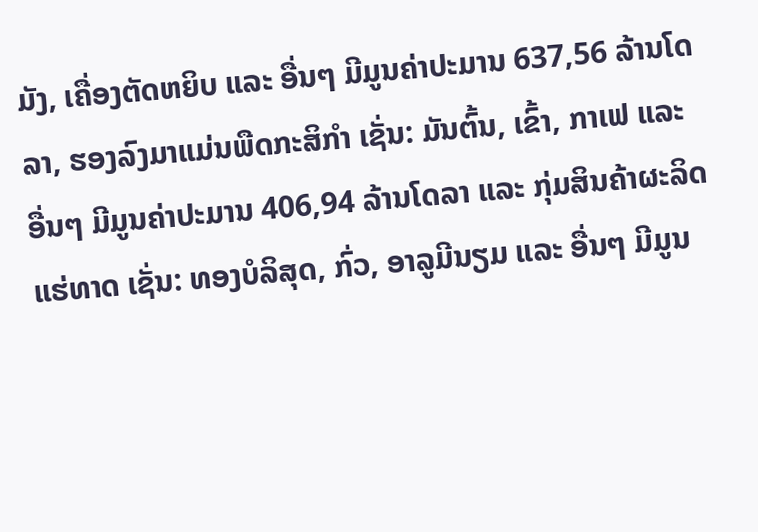ມັງ, ເຄື່ອງຕັດຫຍິບ ແລະ ອື່ນໆ ມີມູນຄ່າປະມານ 637,56 ລ້ານໂດລາ, ຮອງລົງມາແມ່ນພືດກະສິກຳ ເຊັ່ນ: ມັນຕົ້ນ, ເຂົ້າ, ກາເຟ ແລະ ອື່ນໆ ມີມູນຄ່າປະມານ 406,94 ລ້ານໂດລາ ແລະ ກຸ່ມສິນຄ້າຜະລິດແຮ່ທາດ ເຊັ່ນ: ທອງບໍລິສຸດ, ກົ່ວ, ອາລູມີນຽມ ແລະ ອື່ນໆ ມີມູນ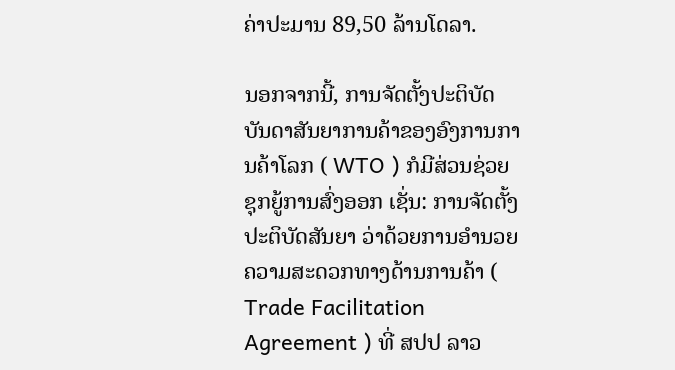ຄ່າປະມານ 89,50 ລ້ານໂດລາ.

ນອກຈາກນີ້, ການຈັດຕັ້ງປະຕິບັດບັນດາສັນຍາການຄ້າຂອງອົງການການຄ້າໂລກ ( WTO ) ກໍມີສ່ວນຊ່ວຍຊຸກຍູ້ການສົ່ງອອກ ເຊັ່ນ: ການຈັດຕັ້ງປະຕິບັດສັນຍາ ວ່າດ້ວຍການອຳນວຍຄວາມສະດວກທາງດ້ານການຄ້າ ( Trade Facilitation Agreement ) ທີ່ ສປປ ລາວ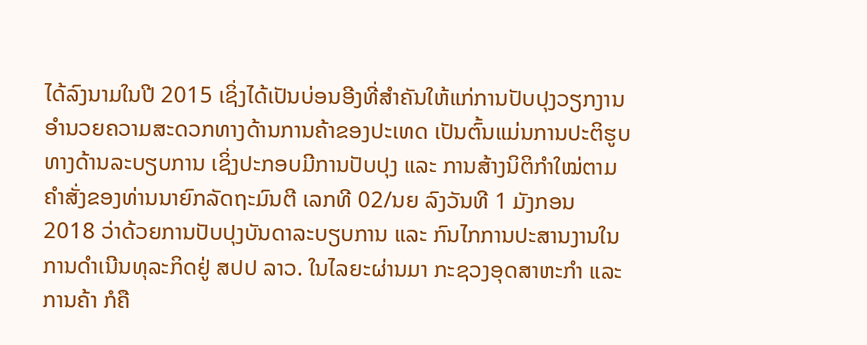ໄດ້ລົງນາມໃນປີ 2015 ເຊິ່ງໄດ້ເປັນບ່ອນອີງທີ່ສຳຄັນໃຫ້ແກ່ການປັບປຸງວຽກງານອຳນວຍຄວາມສະດວກທາງດ້ານການຄ້າຂອງປະເທດ ເປັນຕົ້ນແມ່ນການປະຕິຮູບທາງດ້ານລະບຽບການ ເຊິ່ງປະກອບມີການປັບປຸງ ແລະ ການສ້າງນິຕິກຳໃໝ່ຕາມຄຳສັ່ງຂອງທ່ານນາຍົກລັດຖະມົນຕີ ເລກທີ 02/ນຍ ລົງວັນທີ 1 ມັງກອນ 2018 ວ່າດ້ວຍການປັບປຸງບັນດາລະບຽບການ ແລະ ກົນໄກການປະສານງານໃນການດຳເນີນທຸລະກິດຢູ່ ສປປ ລາວ. ໃນໄລຍະຜ່ານມາ ກະຊວງອຸດສາຫະກຳ ແລະ ການຄ້າ ກໍຄື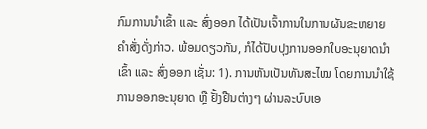ກົມການນຳເຂົ້າ ແລະ ສົ່ງອອກ ໄດ້ເປັນເຈົ້າການໃນການຜັນຂະຫຍາຍຄຳສັ່ງດັ່ງກ່າວ. ພ້ອມດຽວກັນ, ກໍໄດ້ປັບປຸງການອອກໃບອະນຸຍາດນຳເຂົ້າ ແລະ ສົ່ງອອກ ເຊັ່ນ: 1). ການຫັນເປັນທັນສະໄໝ ໂດຍການນຳໃຊ້ການອອກອະນຸຍາດ ຫຼື ຢັ້ງຢືນຕ່າງໆ ຜ່ານລະບົບເອ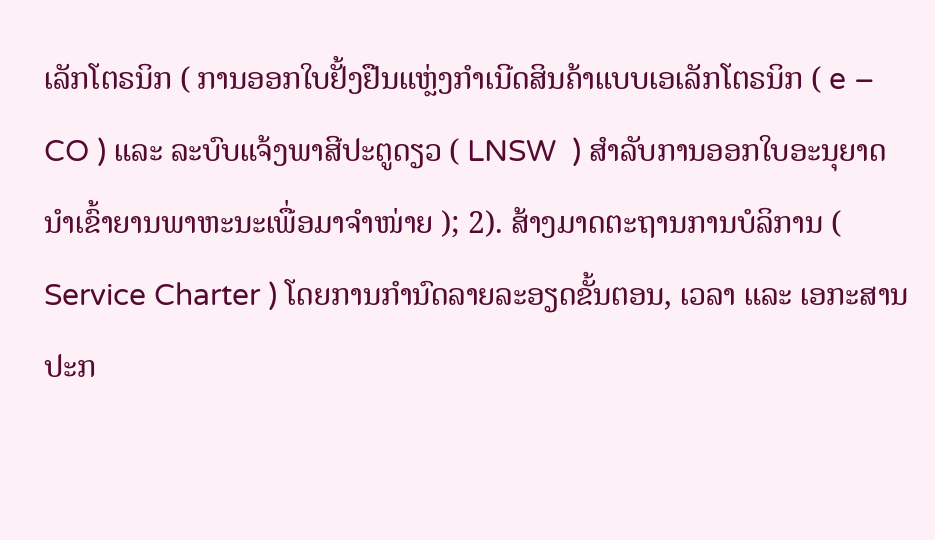ເລັກໂຕຣນິກ ( ການອອກໃບຢັ້ງຢືນແຫຼ່ງກຳເນີດສິນຄ້າແບບເອເລັກໂຕຣນິກ ( e – CO ) ແລະ ລະບົບແຈ້ງພາສີປະຕູດຽວ ( LNSW  ) ສຳລັບການອອກໃບອະນຸຍາດນຳເຂົ້າຍານພາຫະນະເພື່ອມາຈຳໜ່າຍ ); 2). ສ້າງມາດຕະຖານການບໍລິການ ( Service Charter ) ໂດຍການກຳນົດລາຍລະອຽດຂັ້ນຕອນ, ເວລາ ແລະ ເອກະສານປະກ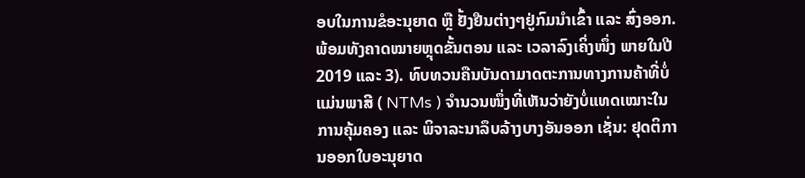ອບໃນການຂໍອະນຸຍາດ ຫຼື ຢັ້ງຢືນຕ່າງໆຢູ່ກົມນຳເຂົ້າ ແລະ ສົ່ງອອກ. ພ້ອມທັງຄາດໝາຍຫຼຸດຂັ້ນຕອນ ແລະ ເວລາລົງເຄິ່ງໜຶ່ງ ພາຍໃນປີ 2019 ແລະ 3). ທົບທວນຄືນບັນດາມາດຕະການທາງການຄ້າທີ່ບໍ່ແມ່ນພາສີ ( NTMs ) ຈຳນວນໜຶ່ງທີ່ເຫັນວ່າຍັງບໍ່ແທດເໝາະໃນການຄຸ້ມຄອງ ແລະ ພິຈາລະນາລຶບລ້າງບາງອັນອອກ ເຊັ່ນ: ຢຸດຕິການອອກໃບອະນຸຍາດ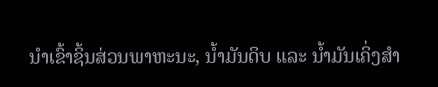ນຳເຂົ້າຊິ້ນສ່ວນພາຫະນະ, ນ້ຳມັນດິບ ແລະ ນ້ຳມັນເຄິ່ງສຳ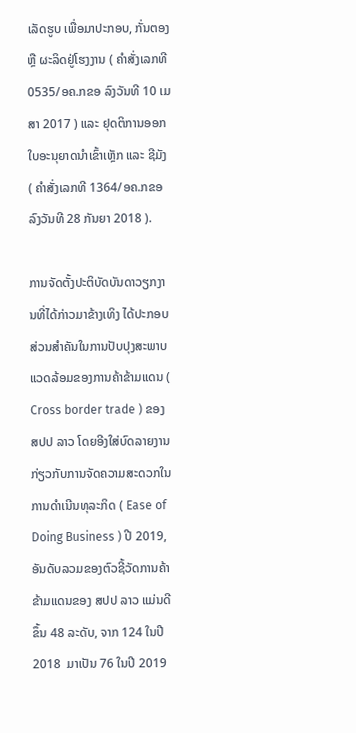ເລັດຮູບ ເພື່ອມາປະກອບ, ກັ່ນຕອງ ຫຼື ຜະລິດຢູ່ໂຮງງານ ( ຄຳສັ່ງເລກທີ 0535/ອຄ.ກຂອ ລົງວັນທີ 10 ເມສາ 2017 ) ແລະ ຢຸດຕິການອອກໃບອະນຸຍາດນຳເຂົ້າເຫຼັກ ແລະ ຊີມັງ ( ຄຳສັ່ງເລກທີ 1364/ອຄ.ກຂອ ລົງວັນທີ 28 ກັນຍາ 2018 ).

ການຈັດຕັ້ງປະຕິບັດບັນດາວຽກງານທີ່ໄດ້ກ່າວມາຂ້າງເທິງ ໄດ້ປະກອບສ່ວນສຳຄັນໃນການປັບປຸງສະພາບແວດລ້ອມຂອງການຄ້າຂ້າມແດນ ( Cross border trade ) ຂອງ ສປປ ລາວ ໂດຍອີງໃສ່ບົດລາຍງານກ່ຽວກັບການຈັດຄວາມສະດວກໃນການດຳເນີນທຸລະກິດ ( Ease of Doing Business ) ປີ 2019, ອັນດັບລວມຂອງຕົວຊີ້ວັດການຄ້າຂ້າມແດນຂອງ ສປປ ລາວ ແມ່ນດີຂຶ້ນ 48 ລະດັບ, ຈາກ 124 ໃນປີ 2018  ມາເປັນ 76 ໃນປີ 2019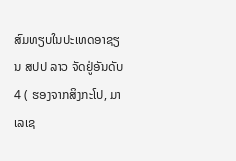ສົມທຽບໃນປະເທດອາຊຽນ ສປປ ລາວ ຈັດຢູ່ອັນດັບ 4 ( ຮອງຈາກສິງກະໂປ, ມາເລເຊ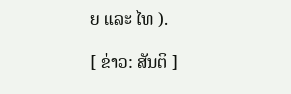ຍ ແລະ ໄທ ).

[ ຂ່າວ: ສັນຕິ ]